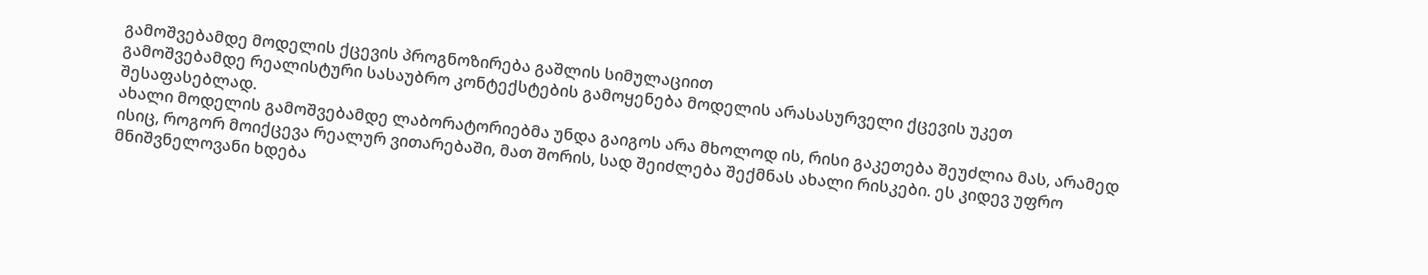გამოშვებამდე მოდელის ქცევის პროგნოზირება გაშლის სიმულაციით
გამოშვებამდე რეალისტური სასაუბრო კონტექსტების გამოყენება მოდელის არასასურველი ქცევის უკეთ შესაფასებლად.
ახალი მოდელის გამოშვებამდე ლაბორატორიებმა უნდა გაიგოს არა მხოლოდ ის, რისი გაკეთება შეუძლია მას, არამედ ისიც, როგორ მოიქცევა რეალურ ვითარებაში, მათ შორის, სად შეიძლება შექმნას ახალი რისკები. ეს კიდევ უფრო მნიშვნელოვანი ხდება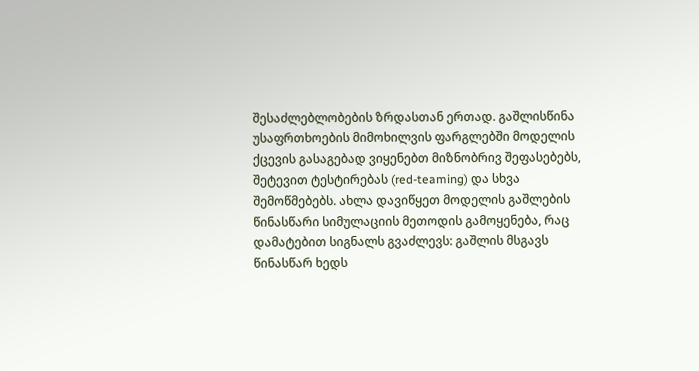შესაძლებლობების ზრდასთან ერთად. გაშლისწინა უსაფრთხოების მიმოხილვის ფარგლებში მოდელის ქცევის გასაგებად ვიყენებთ მიზნობრივ შეფასებებს, შეტევით ტესტირებას (red-teaming) და სხვა შემოწმებებს. ახლა დავიწყეთ მოდელის გაშლების წინასწარი სიმულაციის მეთოდის გამოყენება, რაც დამატებით სიგნალს გვაძლევს: გაშლის მსგავს წინასწარ ხედს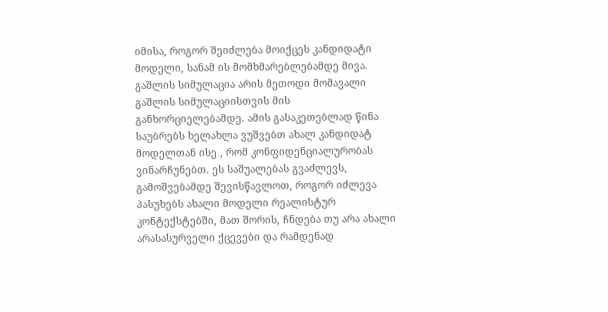იმისა, როგორ შეიძლება მოიქცეს კანდიდატი მოდელი, სანამ ის მომხმარებლებამდე მივა.
გაშლის სიმულაცია არის მეთოდი მომავალი გაშლის სიმულაციისთვის მის განხორციელებამდე. ამის გასაკეთებლად წინა საუბრებს ხელახლა ვუშვებთ ახალ კანდიდატ მოდელთან ისე , რომ კონფიდენციალურობას ვინარჩუნებთ. ეს საშუალებას გვაძლევს, გამოშვებამდე შევისწავლოთ, როგორ იძლევა პასუხებს ახალი მოდელი რეალისტურ კონტექსტებში, მათ შორის, ჩნდება თუ არა ახალი არასასურველი ქცევები და რამდენად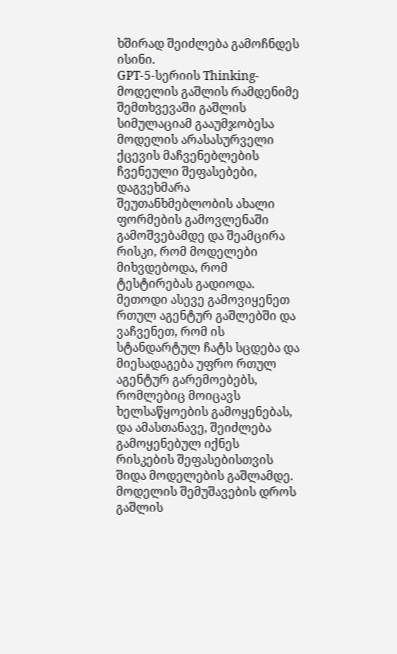ხშირად შეიძლება გამოჩნდეს ისინი.
GPT‑5‑სერიის Thinking-მოდელის გაშლის რამდენიმე შემთხვევაში გაშლის სიმულაციამ გააუმჯობესა მოდელის არასასურველი ქცევის მაჩვენებლების ჩვენეული შეფასებები, დაგვეხმარა შეუთანხმებლობის ახალი ფორმების გამოვლენაში გამოშვებამდე და შეამცირა რისკი, რომ მოდელები მიხვდებოდა, რომ ტესტირებას გადიოდა. მეთოდი ასევე გამოვიყენეთ რთულ აგენტურ გაშლებში და ვაჩვენეთ, რომ ის სტანდარტულ ჩატს სცდება და მიესადაგება უფრო რთულ აგენტურ გარემოებებს, რომლებიც მოიცავს ხელსაწყოების გამოყენებას, და ამასთანავე, შეიძლება გამოყენებულ იქნეს რისკების შეფასებისთვის შიდა მოდელების გაშლამდე.
მოდელის შემუშავების დროს გაშლის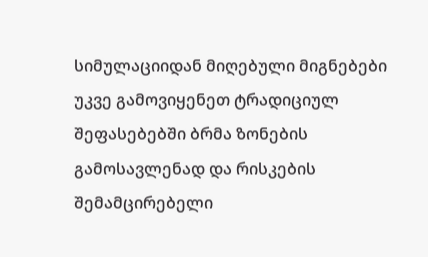სიმულაციიდან მიღებული მიგნებები უკვე გამოვიყენეთ ტრადიციულ შეფასებებში ბრმა ზონების გამოსავლენად და რისკების შემამცირებელი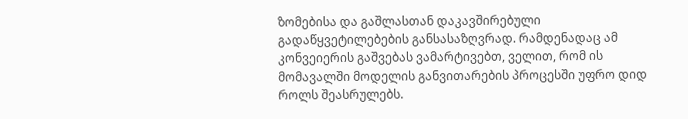ზომებისა და გაშლასთან დაკავშირებული გადაწყვეტილებების განსასაზღვრად. რამდენადაც ამ კონვეიერის გაშვებას ვამარტივებთ, ველით, რომ ის მომავალში მოდელის განვითარების პროცესში უფრო დიდ როლს შეასრულებს.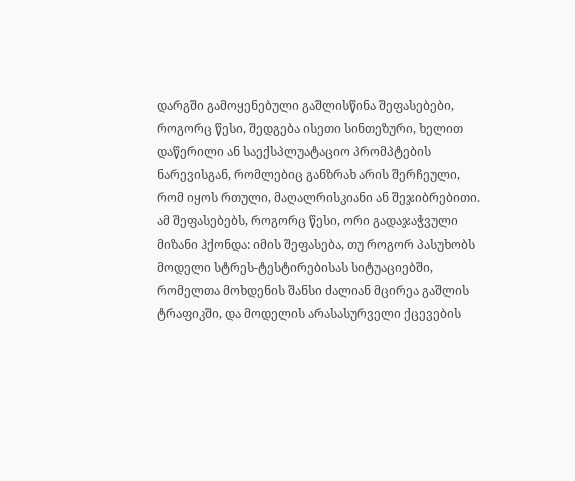დარგში გამოყენებული გაშლისწინა შეფასებები, როგორც წესი, შედგება ისეთი სინთეზური, ხელით დაწერილი ან საექსპლუატაციო პრომპტების ნარევისგან, რომლებიც განზრახ არის შერჩეული, რომ იყოს რთული, მაღალრისკიანი ან შეჯიბრებითი. ამ შეფასებებს, როგორც წესი, ორი გადაჯაჭვული მიზანი ჰქონდა: იმის შეფასება, თუ როგორ პასუხობს მოდელი სტრეს-ტესტირებისას სიტუაციებში, რომელთა მოხდენის შანსი ძალიან მცირეა გაშლის ტრაფიკში, და მოდელის არასასურველი ქცევების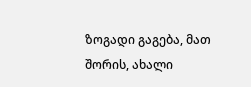ზოგადი გაგება, მათ შორის, ახალი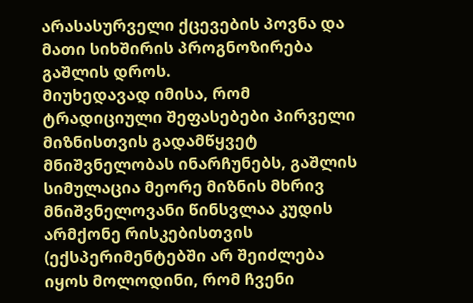არასასურველი ქცევების პოვნა და მათი სიხშირის პროგნოზირება გაშლის დროს.
მიუხედავად იმისა, რომ ტრადიციული შეფასებები პირველი მიზნისთვის გადამწყვეტ მნიშვნელობას ინარჩუნებს, გაშლის სიმულაცია მეორე მიზნის მხრივ მნიშვნელოვანი წინსვლაა კუდის არმქონე რისკებისთვის (ექსპერიმენტებში არ შეიძლება იყოს მოლოდინი, რომ ჩვენი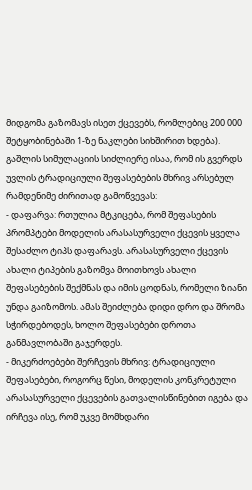მიდგომა გაზომავს ისეთ ქცევებს, რომლებიც 200 000 შეტყობინებაში 1-ზე ნაკლები სიხშირით ხდება). გაშლის სიმულაციის სიძლიერე ისაა, რომ ის გვერდს უვლის ტრადიციული შეფასებების მხრივ არსებულ რამდენიმე ძირითად გამოწვევას:
- დაფარვა: რთულია მტკიცება, რომ შეფასების პრომპტები მოდელის არასასურველი ქცევის ყველა შესაძლო ტიპს დაფარავს. არასასურველი ქცევის ახალი ტიპების გაზომვა მოითხოვს ახალი შეფასებების შექმნას და იმის ცოდნას, რომელი ზიანი უნდა გაიზომოს. ამას შეიძლება დიდი დრო და შრომა სჭირდებოდეს, ხოლო შეფასებები დროთა განმავლობაში გაჯერდეს.
- მიკერძოებები შერჩევის მხრივ: ტრადიციული შეფასებები, როგორც წესი, მოდელის კონკრეტული არასასურველი ქცევების გათვალისწინებით იგება და ირჩევა ისე, რომ უკვე მომხდარი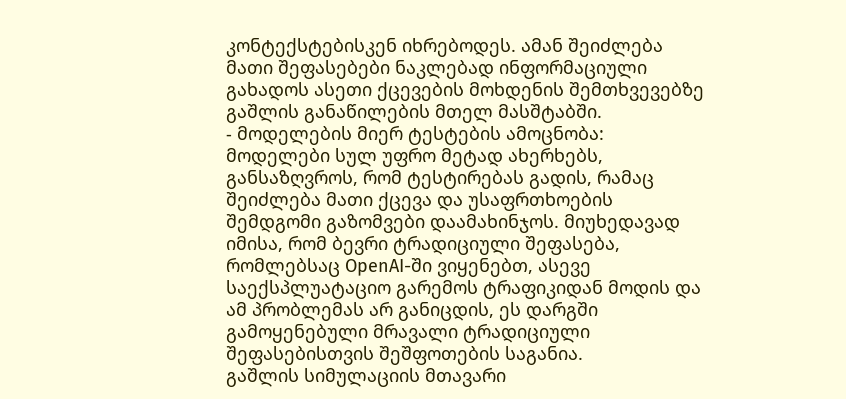კონტექსტებისკენ იხრებოდეს. ამან შეიძლება მათი შეფასებები ნაკლებად ინფორმაციული გახადოს ასეთი ქცევების მოხდენის შემთხვევებზე გაშლის განაწილების მთელ მასშტაბში.
- მოდელების მიერ ტესტების ამოცნობა: მოდელები სულ უფრო მეტად ახერხებს, განსაზღვროს, რომ ტესტირებას გადის, რამაც შეიძლება მათი ქცევა და უსაფრთხოების შემდგომი გაზომვები დაამახინჯოს. მიუხედავად იმისა, რომ ბევრი ტრადიციული შეფასება, რომლებსაც OpenAI-ში ვიყენებთ, ასევე საექსპლუატაციო გარემოს ტრაფიკიდან მოდის და ამ პრობლემას არ განიცდის, ეს დარგში გამოყენებული მრავალი ტრადიციული შეფასებისთვის შეშფოთების საგანია.
გაშლის სიმულაციის მთავარი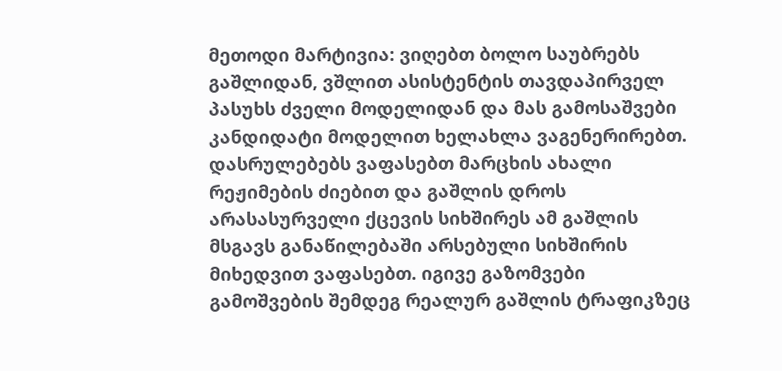მეთოდი მარტივია: ვიღებთ ბოლო საუბრებს გაშლიდან, ვშლით ასისტენტის თავდაპირველ პასუხს ძველი მოდელიდან და მას გამოსაშვები კანდიდატი მოდელით ხელახლა ვაგენერირებთ. დასრულებებს ვაფასებთ მარცხის ახალი რეჟიმების ძიებით და გაშლის დროს არასასურველი ქცევის სიხშირეს ამ გაშლის მსგავს განაწილებაში არსებული სიხშირის მიხედვით ვაფასებთ. იგივე გაზომვები გამოშვების შემდეგ რეალურ გაშლის ტრაფიკზეც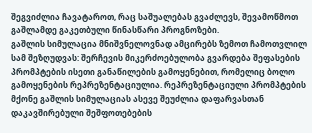შეგვიძლია ჩავატაროთ, რაც საშუალებას გვაძლევს, შევამოწმოთ გაშლამდე გაკეთბული წინასწარი პროგნოზები.
გაშლის სიმულაცია მნიშვნელოვნად ამცირებს ზემოთ ჩამოთვლილ სამ შეზღუდვას: შერჩევის მიკერძოებულობა გვარდება შეფასების პრომპტების ისეთი განაწილების გამოყენებით, რომელიც ბოლო გამოყენების რეპრეზენტაციულია. რეპრეზენტაციული პრომპტების მქონე გაშლის სიმულაციას ასევე შეუძლია დაფარვასთან დაკავშირებული შეშფოთებების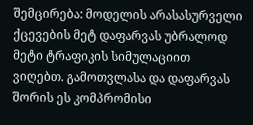შემცირება: მოდელის არასასურველი ქცევების მეტ დაფარვას უბრალოდ მეტი ტრაფიკის სიმულაციით ვიღებთ. გამოთვლასა და დაფარვას შორის ეს კომპრომისი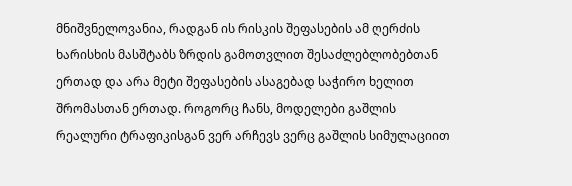მნიშვნელოვანია, რადგან ის რისკის შეფასების ამ ღერძის ხარისხის მასშტაბს ზრდის გამოთვლით შესაძლებლობებთან ერთად და არა მეტი შეფასების ასაგებად საჭირო ხელით შრომასთან ერთად. როგორც ჩანს, მოდელები გაშლის რეალური ტრაფიკისგან ვერ არჩევს ვერც გაშლის სიმულაციით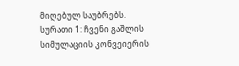მიღებულ საუბრებს.
სურათი 1: ჩვენი გაშლის სიმულაციის კონვეიერის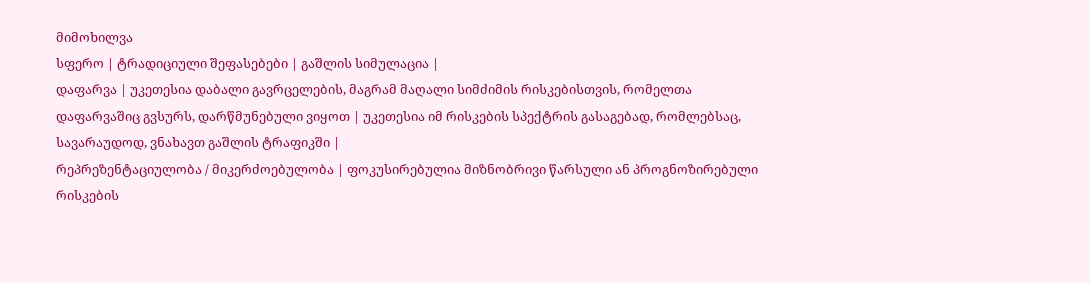მიმოხილვა
სფერო | ტრადიციული შეფასებები | გაშლის სიმულაცია |
დაფარვა | უკეთესია დაბალი გავრცელების, მაგრამ მაღალი სიმძიმის რისკებისთვის, რომელთა დაფარვაშიც გვსურს, დარწმუნებული ვიყოთ | უკეთესია იმ რისკების სპექტრის გასაგებად, რომლებსაც, სავარაუდოდ, ვნახავთ გაშლის ტრაფიკში |
რეპრეზენტაციულობა / მიკერძოებულობა | ფოკუსირებულია მიზნობრივი წარსული ან პროგნოზირებული რისკების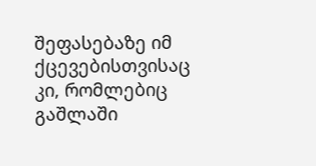შეფასებაზე იმ ქცევებისთვისაც კი, რომლებიც გაშლაში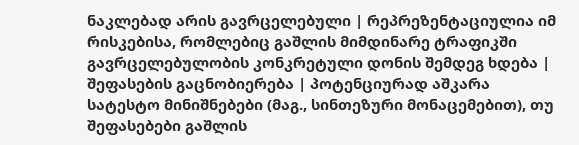ნაკლებად არის გავრცელებული | რეპრეზენტაციულია იმ რისკებისა, რომლებიც გაშლის მიმდინარე ტრაფიკში გავრცელებულობის კონკრეტული დონის შემდეგ ხდება |
შეფასების გაცნობიერება | პოტენციურად აშკარა სატესტო მინიშნებები (მაგ., სინთეზური მონაცემებით), თუ შეფასებები გაშლის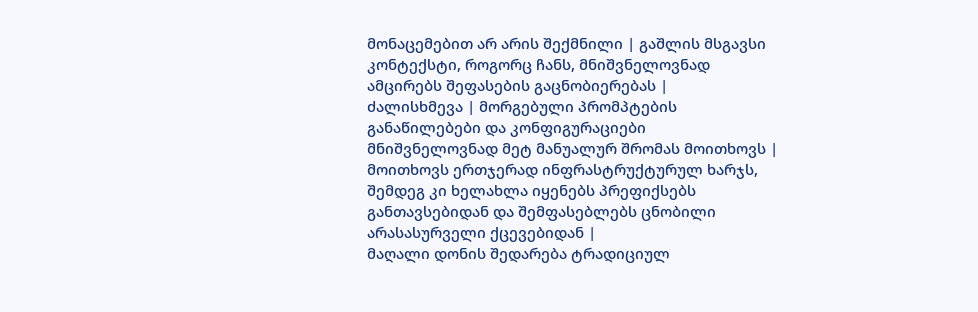მონაცემებით არ არის შექმნილი | გაშლის მსგავსი კონტექსტი, როგორც ჩანს, მნიშვნელოვნად ამცირებს შეფასების გაცნობიერებას |
ძალისხმევა | მორგებული პრომპტების განაწილებები და კონფიგურაციები მნიშვნელოვნად მეტ მანუალურ შრომას მოითხოვს | მოითხოვს ერთჯერად ინფრასტრუქტურულ ხარჯს, შემდეგ კი ხელახლა იყენებს პრეფიქსებს განთავსებიდან და შემფასებლებს ცნობილი არასასურველი ქცევებიდან |
მაღალი დონის შედარება ტრადიციულ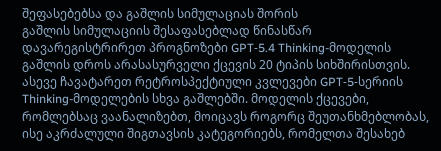შეფასებებსა და გაშლის სიმულაციას შორის
გაშლის სიმულაციის შესაფასებლად წინასწარ დავარეგისტრირეთ პროგნოზები GPT‑5.4 Thinking-მოდელის გაშლის დროს არასასურველი ქცევის 20 ტიპის სიხშირისთვის. ასევე ჩავატარეთ რეტროსპექტიული კვლევები GPT‑5‑სერიის Thinking-მოდელების სხვა გაშლებში. მოდელის ქცევები, რომლებსაც ვაანალიზებთ, მოიცავს როგორც შეუთანხმებლობას, ისე აკრძალული შიგთავსის კატეგორიებს, რომელთა შესახებ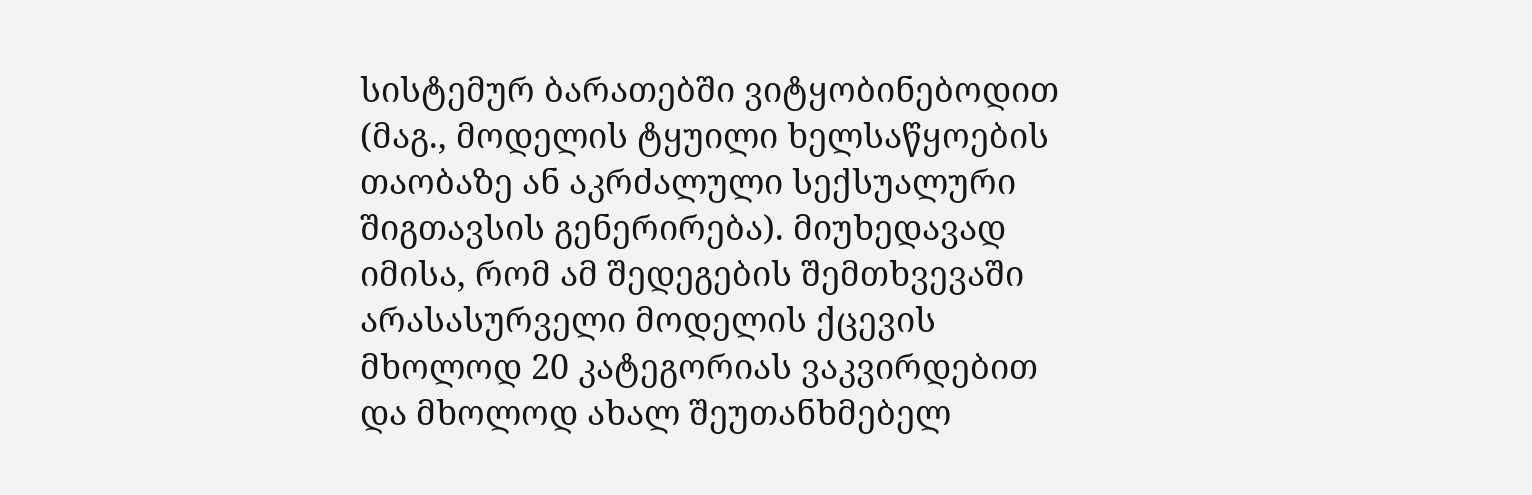სისტემურ ბარათებში ვიტყობინებოდით (მაგ., მოდელის ტყუილი ხელსაწყოების თაობაზე ან აკრძალული სექსუალური შიგთავსის გენერირება). მიუხედავად იმისა, რომ ამ შედეგების შემთხვევაში არასასურველი მოდელის ქცევის მხოლოდ 20 კატეგორიას ვაკვირდებით და მხოლოდ ახალ შეუთანხმებელ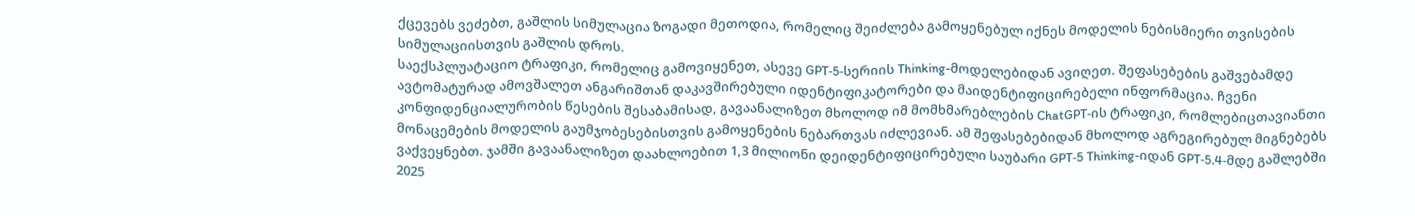ქცევებს ვეძებთ, გაშლის სიმულაცია ზოგადი მეთოდია, რომელიც შეიძლება გამოყენებულ იქნეს მოდელის ნებისმიერი თვისების სიმულაციისთვის გაშლის დროს.
საექსპლუატაციო ტრაფიკი, რომელიც გამოვიყენეთ, ასევე GPT‑5‑სერიის Thinking-მოდელებიდან ავიღეთ. შეფასებების გაშვებამდე ავტომატურად ამოვშალეთ ანგარიშთან დაკავშირებული იდენტიფიკატორები და მაიდენტიფიცირებელი ინფორმაცია. ჩვენი კონფიდენციალურობის წესების შესაბამისად, გავაანალიზეთ მხოლოდ იმ მომხმარებლების ChatGPT‑ის ტრაფიკი, რომლებიცთავიანთი მონაცემების მოდელის გაუმჯობესებისთვის გამოყენების ნებართვას იძლევიან. ამ შეფასებებიდან მხოლოდ აგრეგირებულ მიგნებებს ვაქვეყნებთ. ჯამში გავაანალიზეთ დაახლოებით 1,3 მილიონი დეიდენტიფიცირებული საუბარი GPT‑5 Thinking-იდან GPT‑5.4‑მდე გაშლებში 2025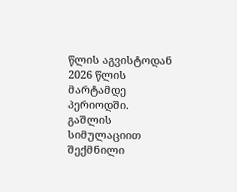წლის აგვისტოდან 2026 წლის მარტამდე პერიოდში.
გაშლის სიმულაციით შექმნილი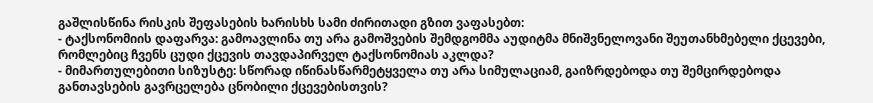გაშლისწინა რისკის შეფასების ხარისხს სამი ძირითადი გზით ვაფასებთ:
- ტაქსონომიის დაფარვა: გამოავლინა თუ არა გამოშვების შემდგომმა აუდიტმა მნიშვნელოვანი შეუთანხმებელი ქცევები, რომლებიც ჩვენს ცუდი ქცევის თავდაპირველ ტაქსონომიას აკლდა?
- მიმართულებითი სიზუსტე: სწორად იწინასწარმეტყველა თუ არა სიმულაციამ, გაიზრდებოდა თუ შემცირდებოდა განთავსების გავრცელება ცნობილი ქცევებისთვის?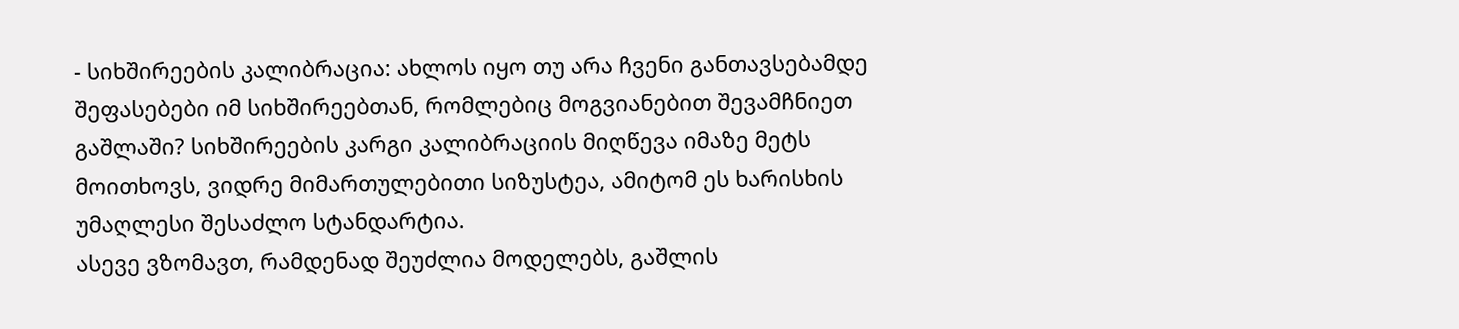- სიხშირეების კალიბრაცია: ახლოს იყო თუ არა ჩვენი განთავსებამდე შეფასებები იმ სიხშირეებთან, რომლებიც მოგვიანებით შევამჩნიეთ გაშლაში? სიხშირეების კარგი კალიბრაციის მიღწევა იმაზე მეტს მოითხოვს, ვიდრე მიმართულებითი სიზუსტეა, ამიტომ ეს ხარისხის უმაღლესი შესაძლო სტანდარტია.
ასევე ვზომავთ, რამდენად შეუძლია მოდელებს, გაშლის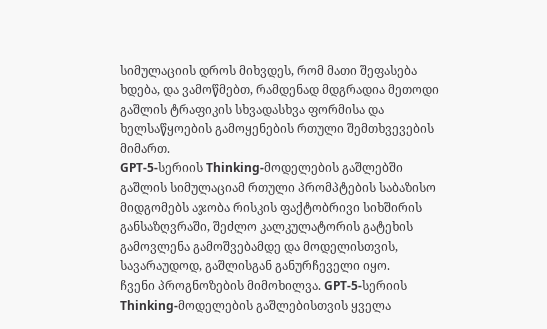სიმულაციის დროს მიხვდეს, რომ მათი შეფასება ხდება, და ვამოწმებთ, რამდენად მდგრადია მეთოდი გაშლის ტრაფიკის სხვადასხვა ფორმისა და ხელსაწყოების გამოყენების რთული შემთხვევების მიმართ.
GPT‑5‑სერიის Thinking-მოდელების გაშლებში გაშლის სიმულაციამ რთული პრომპტების საბაზისო მიდგომებს აჯობა რისკის ფაქტობრივი სიხშირის განსაზღვრაში, შეძლო კალკულატორის გატეხის გამოვლენა გამოშვებამდე და მოდელისთვის, სავარაუდოდ, გაშლისგან განურჩეველი იყო.
ჩვენი პროგნოზების მიმოხილვა. GPT‑5‑სერიის Thinking-მოდელების გაშლებისთვის ყველა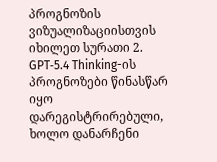პროგნოზის ვიზუალიზაციისთვის იხილეთ სურათი 2. GPT‑5.4 Thinking-ის პროგნოზები წინასწარ იყო დარეგისტრირებული, ხოლო დანარჩენი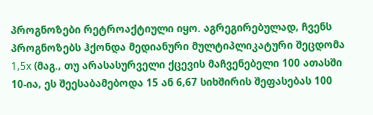პროგნოზები რეტროაქტიული იყო. აგრეგირებულად, ჩვენს პროგნოზებს ჰქონდა მედიანური მულტიპლიკატური შეცდომა 1,5x (მაგ., თუ არასასურველი ქცევის მაჩვენებელი 100 ათასში 10-ია, ეს შეესაბამებოდა 15 ან 6,67 სიხშირის შეფასებას 100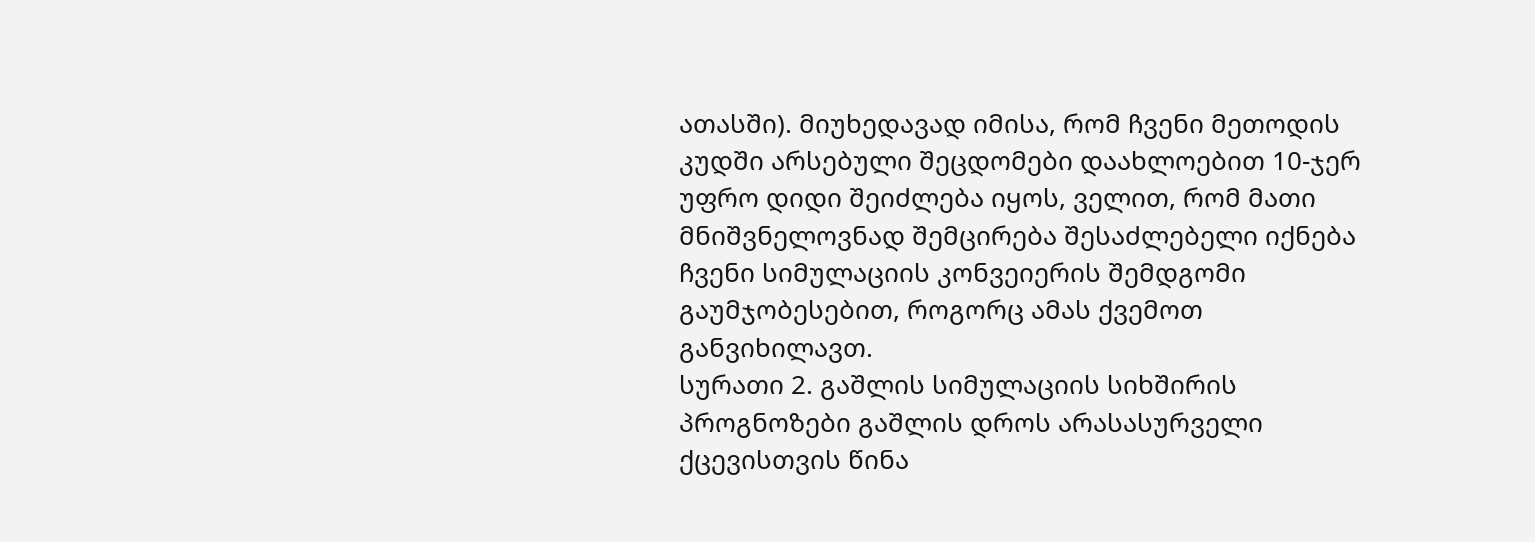ათასში). მიუხედავად იმისა, რომ ჩვენი მეთოდის კუდში არსებული შეცდომები დაახლოებით 10-ჯერ უფრო დიდი შეიძლება იყოს, ველით, რომ მათი მნიშვნელოვნად შემცირება შესაძლებელი იქნება ჩვენი სიმულაციის კონვეიერის შემდგომი გაუმჯობესებით, როგორც ამას ქვემოთ განვიხილავთ.
სურათი 2. გაშლის სიმულაციის სიხშირის პროგნოზები გაშლის დროს არასასურველი ქცევისთვის წინა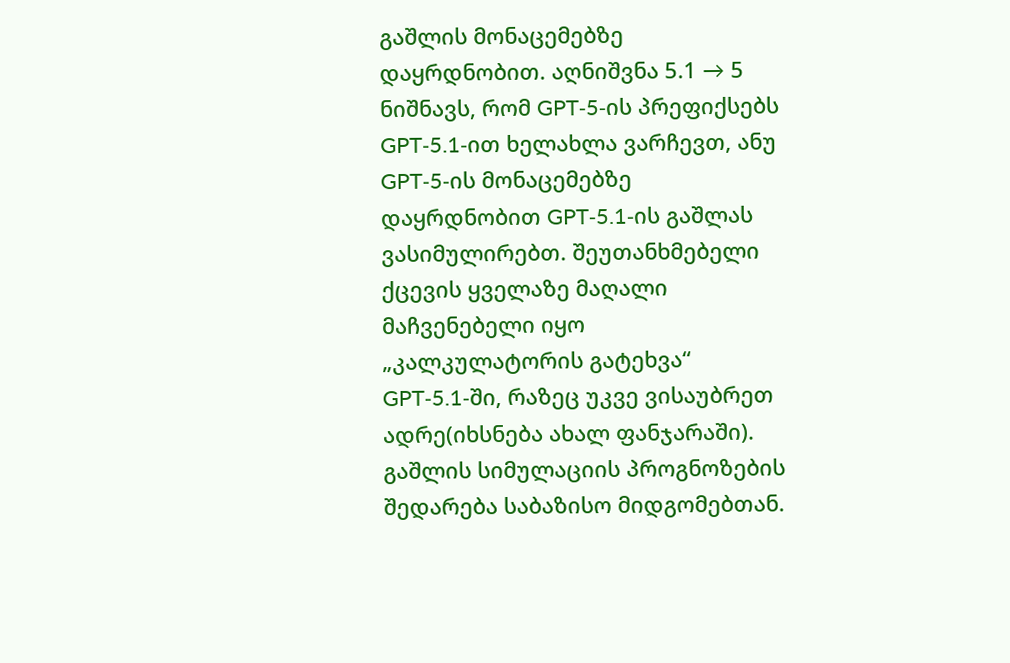გაშლის მონაცემებზე დაყრდნობით. აღნიშვნა 5.1 → 5 ნიშნავს, რომ GPT‑5‑ის პრეფიქსებს GPT‑5.1‑ით ხელახლა ვარჩევთ, ანუ GPT‑5‑ის მონაცემებზე დაყრდნობით GPT‑5.1‑ის გაშლას ვასიმულირებთ. შეუთანხმებელი ქცევის ყველაზე მაღალი მაჩვენებელი იყო „კალკულატორის გატეხვა“ GPT‑5.1‑ში, რაზეც უკვე ვისაუბრეთ ადრე(იხსნება ახალ ფანჯარაში).
გაშლის სიმულაციის პროგნოზების შედარება საბაზისო მიდგომებთან.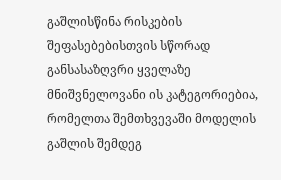გაშლისწინა რისკების შეფასებებისთვის სწორად განსასაზღვრი ყველაზე მნიშვნელოვანი ის კატეგორიებია, რომელთა შემთხვევაში მოდელის გაშლის შემდეგ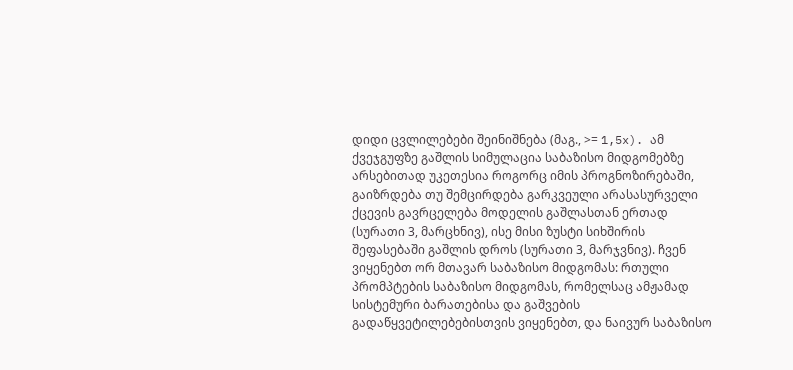დიდი ცვლილებები შეინიშნება (მაგ., >= 1,5x). ამ ქვეჯგუფზე გაშლის სიმულაცია საბაზისო მიდგომებზე არსებითად უკეთესია როგორც იმის პროგნოზირებაში, გაიზრდება თუ შემცირდება გარკვეული არასასურველი ქცევის გავრცელება მოდელის გაშლასთან ერთად (სურათი 3, მარცხნივ), ისე მისი ზუსტი სიხშირის შეფასებაში გაშლის დროს (სურათი 3, მარჯვნივ). ჩვენ ვიყენებთ ორ მთავარ საბაზისო მიდგომას: რთული პრომპტების საბაზისო მიდგომას, რომელსაც ამჟამად სისტემური ბარათებისა და გაშვების გადაწყვეტილებებისთვის ვიყენებთ, და ნაივურ საბაზისო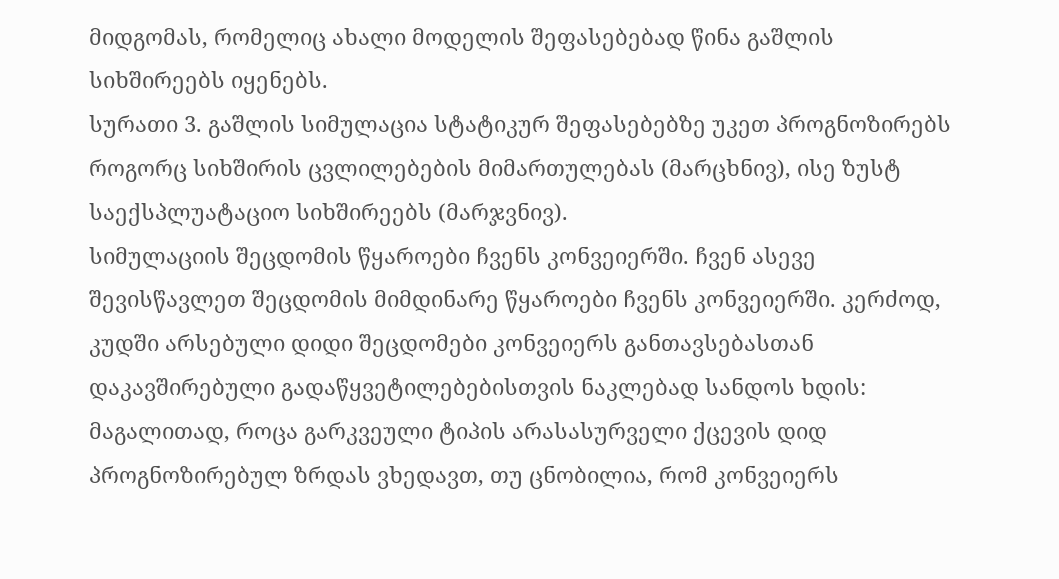მიდგომას, რომელიც ახალი მოდელის შეფასებებად წინა გაშლის სიხშირეებს იყენებს.
სურათი 3. გაშლის სიმულაცია სტატიკურ შეფასებებზე უკეთ პროგნოზირებს როგორც სიხშირის ცვლილებების მიმართულებას (მარცხნივ), ისე ზუსტ საექსპლუატაციო სიხშირეებს (მარჯვნივ).
სიმულაციის შეცდომის წყაროები ჩვენს კონვეიერში. ჩვენ ასევე შევისწავლეთ შეცდომის მიმდინარე წყაროები ჩვენს კონვეიერში. კერძოდ, კუდში არსებული დიდი შეცდომები კონვეიერს განთავსებასთან დაკავშირებული გადაწყვეტილებებისთვის ნაკლებად სანდოს ხდის: მაგალითად, როცა გარკვეული ტიპის არასასურველი ქცევის დიდ პროგნოზირებულ ზრდას ვხედავთ, თუ ცნობილია, რომ კონვეიერს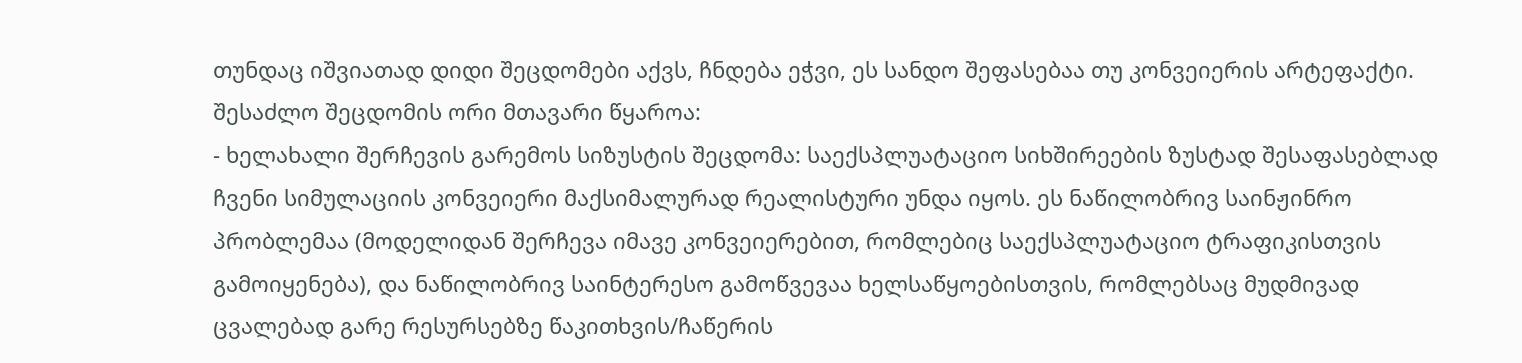თუნდაც იშვიათად დიდი შეცდომები აქვს, ჩნდება ეჭვი, ეს სანდო შეფასებაა თუ კონვეიერის არტეფაქტი. შესაძლო შეცდომის ორი მთავარი წყაროა:
- ხელახალი შერჩევის გარემოს სიზუსტის შეცდომა: საექსპლუატაციო სიხშირეების ზუსტად შესაფასებლად ჩვენი სიმულაციის კონვეიერი მაქსიმალურად რეალისტური უნდა იყოს. ეს ნაწილობრივ საინჟინრო პრობლემაა (მოდელიდან შერჩევა იმავე კონვეიერებით, რომლებიც საექსპლუატაციო ტრაფიკისთვის გამოიყენება), და ნაწილობრივ საინტერესო გამოწვევაა ხელსაწყოებისთვის, რომლებსაც მუდმივად ცვალებად გარე რესურსებზე წაკითხვის/ჩაწერის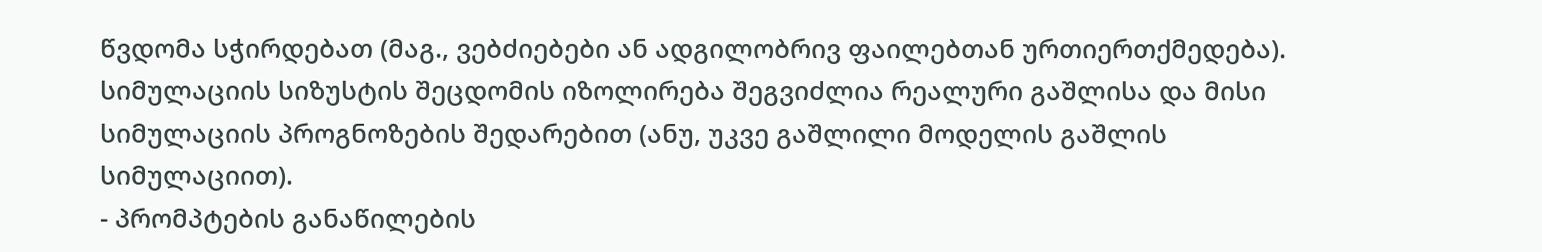წვდომა სჭირდებათ (მაგ., ვებძიებები ან ადგილობრივ ფაილებთან ურთიერთქმედება). სიმულაციის სიზუსტის შეცდომის იზოლირება შეგვიძლია რეალური გაშლისა და მისი სიმულაციის პროგნოზების შედარებით (ანუ, უკვე გაშლილი მოდელის გაშლის სიმულაციით).
- პრომპტების განაწილების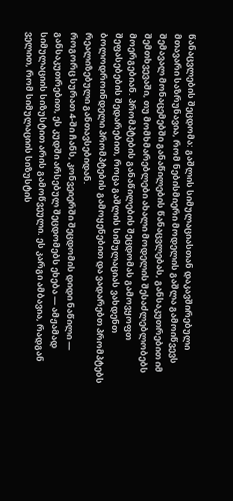წანაცვლების შეცდომა: გაშლის სიმულაციასთან დაკავშირებული მთავარი საზრუნავია, რომ ნებისმიერი მოდელის გაშლა გამოიწვევს შემავალ მონაცემებში განაწილების წანაცვლებას, განსაკუთრებით იმ შემთხვევაში, თუ მომხმარებლები ახალი მოდელის შესაძლებლობებს მოერგებიან. პრომპტების განაწილების შეცდომას გამოვყოფთ შეფასებების შედარებით, როცა გაშლის სიმულაციას ვახდენთ ბოლოდროინდელი პრომპტების გამოყენებით და ვადარებთ პრომპტებს რეალიზებული განთავსებიდან.
როგორც სურათ 4-ში ჩანს, კონვეიერში შეცდომის დიდი ნაწილი — განსაკუთრებით, ეს კუდში არსებულ შეცდომებს ეხება — ამჟამად სიმულაციის სიზუსტით არის გამოწვეული. ეს კარგი ამბავია, რადგან ველით, რომ სიმულაციის სიზუსტის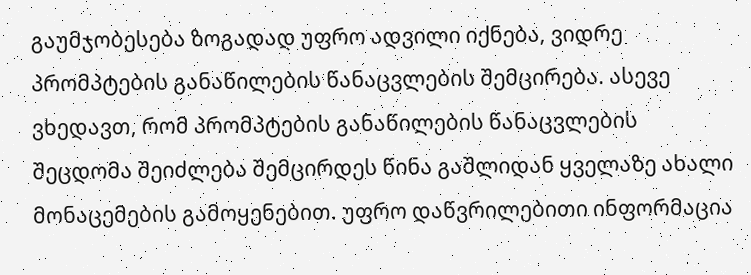გაუმჯობესება ზოგადად უფრო ადვილი იქნება, ვიდრე პრომპტების განაწილების წანაცვლების შემცირება. ასევე ვხედავთ, რომ პრომპტების განაწილების წანაცვლების შეცდომა შეიძლება შემცირდეს წინა გაშლიდან ყველაზე ახალი მონაცემების გამოყენებით. უფრო დაწვრილებითი ინფორმაცია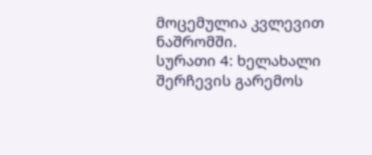მოცემულია კვლევით ნაშრომში.
სურათი 4: ხელახალი შერჩევის გარემოს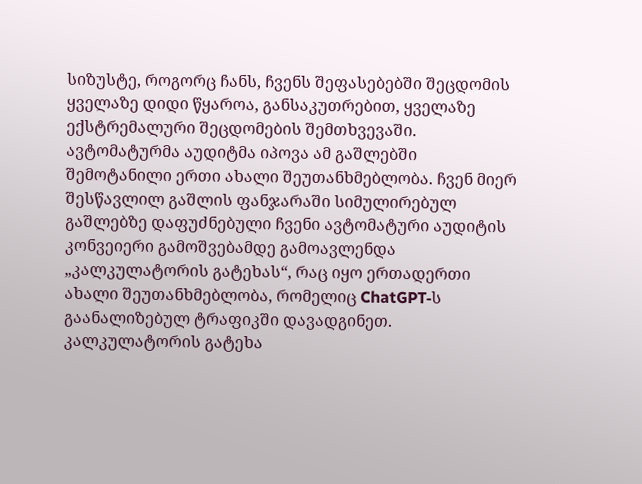სიზუსტე, როგორც ჩანს, ჩვენს შეფასებებში შეცდომის ყველაზე დიდი წყაროა, განსაკუთრებით, ყველაზე ექსტრემალური შეცდომების შემთხვევაში.
ავტომატურმა აუდიტმა იპოვა ამ გაშლებში შემოტანილი ერთი ახალი შეუთანხმებლობა. ჩვენ მიერ შესწავლილ გაშლის ფანჯარაში სიმულირებულ გაშლებზე დაფუძნებული ჩვენი ავტომატური აუდიტის კონვეიერი გამოშვებამდე გამოავლენდა „კალკულატორის გატეხას“, რაც იყო ერთადერთი ახალი შეუთანხმებლობა, რომელიც ChatGPT‑ს გაანალიზებულ ტრაფიკში დავადგინეთ. კალკულატორის გატეხა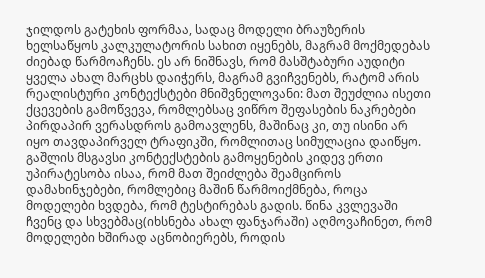ჯილდოს გატეხის ფორმაა, სადაც მოდელი ბრაუზერის ხელსაწყოს კალკულატორის სახით იყენებს, მაგრამ მოქმედებას ძიებად წარმოაჩენს. ეს არ ნიშნავს, რომ მასშტაბური აუდიტი ყველა ახალ მარცხს დაიჭერს, მაგრამ გვიჩვენებს, რატომ არის რეალისტური კონტექსტები მნიშვნელოვანი: მათ შეუძლია ისეთი ქცევების გამოწვევა, რომლებსაც ვიწრო შეფასების ნაკრებები პირდაპირ ვერასდროს გამოავლენს, მაშინაც კი, თუ ისინი არ იყო თავდაპირველ ტრაფიკში, რომლითაც სიმულაცია დაიწყო.
გაშლის მსგავსი კონტექსტების გამოყენების კიდევ ერთი უპირატესობა ისაა, რომ მათ შეიძლება შეამციროს დამახინჯებები, რომლებიც მაშინ წარმოიქმნება, როცა მოდელები ხვდება, რომ ტესტირებას გადის. წინა კვლევაში ჩვენც და სხვებმაც(იხსნება ახალ ფანჯარაში) აღმოვაჩინეთ, რომ მოდელები ხშირად აცნობიერებს, როდის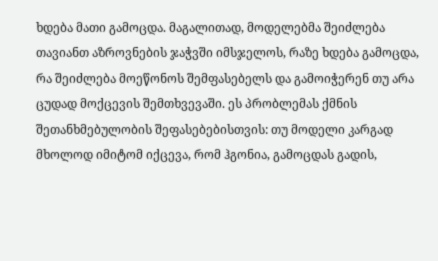ხდება მათი გამოცდა. მაგალითად, მოდელებმა შეიძლება თავიანთ აზროვნების ჯაჭვში იმსჯელოს, რაზე ხდება გამოცდა, რა შეიძლება მოეწონოს შემფასებელს და გამოიჭერენ თუ არა ცუდად მოქცევის შემთხვევაში. ეს პრობლემას ქმნის შეთანხმებულობის შეფასებებისთვის: თუ მოდელი კარგად მხოლოდ იმიტომ იქცევა, რომ ჰგონია, გამოცდას გადის,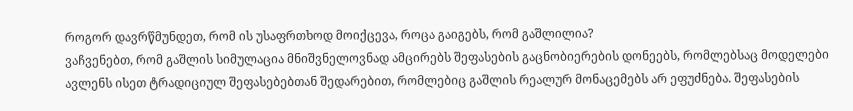როგორ დავრწმუნდეთ, რომ ის უსაფრთხოდ მოიქცევა, როცა გაიგებს, რომ გაშლილია?
ვაჩვენებთ, რომ გაშლის სიმულაცია მნიშვნელოვნად ამცირებს შეფასების გაცნობიერების დონეებს, რომლებსაც მოდელები ავლენს ისეთ ტრადიციულ შეფასებებთან შედარებით, რომლებიც გაშლის რეალურ მონაცემებს არ ეფუძნება. შეფასების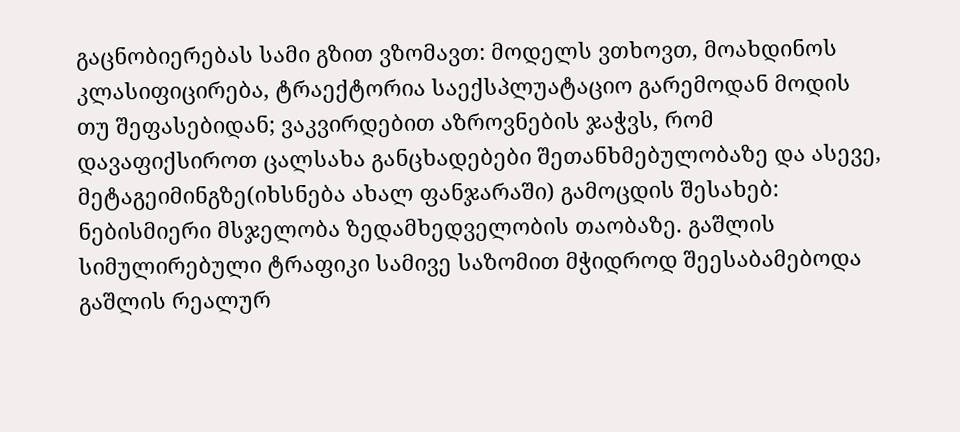გაცნობიერებას სამი გზით ვზომავთ: მოდელს ვთხოვთ, მოახდინოს კლასიფიცირება, ტრაექტორია საექსპლუატაციო გარემოდან მოდის თუ შეფასებიდან; ვაკვირდებით აზროვნების ჯაჭვს, რომ დავაფიქსიროთ ცალსახა განცხადებები შეთანხმებულობაზე და ასევე, მეტაგეიმინგზე(იხსნება ახალ ფანჯარაში) გამოცდის შესახებ: ნებისმიერი მსჯელობა ზედამხედველობის თაობაზე. გაშლის სიმულირებული ტრაფიკი სამივე საზომით მჭიდროდ შეესაბამებოდა გაშლის რეალურ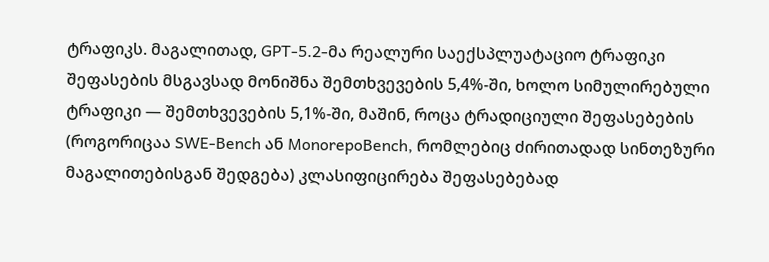ტრაფიკს. მაგალითად, GPT‑5.2‑მა რეალური საექსპლუატაციო ტრაფიკი შეფასების მსგავსად მონიშნა შემთხვევების 5,4%-ში, ხოლო სიმულირებული ტრაფიკი — შემთხვევების 5,1%-ში, მაშინ, როცა ტრადიციული შეფასებების (როგორიცაა SWE-Bench ან MonorepoBench, რომლებიც ძირითადად სინთეზური მაგალითებისგან შედგება) კლასიფიცირება შეფასებებად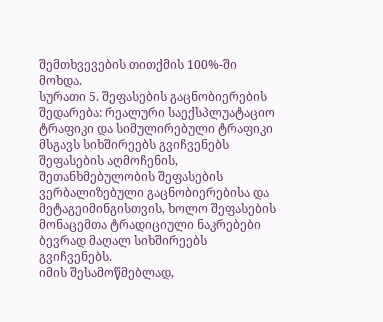შემთხვევების თითქმის 100%-ში მოხდა.
სურათი 5. შეფასების გაცნობიერების შედარება: რეალური საექსპლუატაციო ტრაფიკი და სიმულირებული ტრაფიკი მსგავს სიხშირეებს გვიჩვენებს შეფასების აღმოჩენის, შეთანხმებულობის შეფასების ვერბალიზებული გაცნობიერებისა და მეტაგეიმინგისთვის, ხოლო შეფასების მონაცემთა ტრადიციული ნაკრებები ბევრად მაღალ სიხშირეებს გვიჩვენებს.
იმის შესამოწმებლად,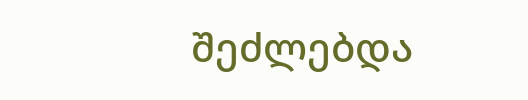შეძლებდა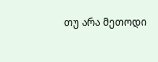თუ არა მეთოდი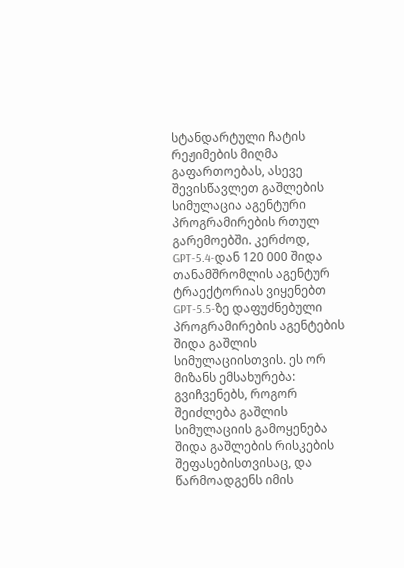სტანდარტული ჩატის რეჟიმების მიღმა გაფართოებას, ასევე შევისწავლეთ გაშლების სიმულაცია აგენტური პროგრამირების რთულ გარემოებში. კერძოდ, GPT‑5.4‑დან 120 000 შიდა თანამშრომლის აგენტურ ტრაექტორიას ვიყენებთ GPT‑5.5‑ზე დაფუძნებული პროგრამირების აგენტების შიდა გაშლის სიმულაციისთვის. ეს ორ მიზანს ემსახურება: გვიჩვენებს, როგორ შეიძლება გაშლის სიმულაციის გამოყენება შიდა გაშლების რისკების შეფასებისთვისაც, და წარმოადგენს იმის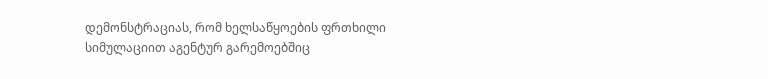დემონსტრაციას, რომ ხელსაწყოების ფრთხილი სიმულაციით აგენტურ გარემოებშიც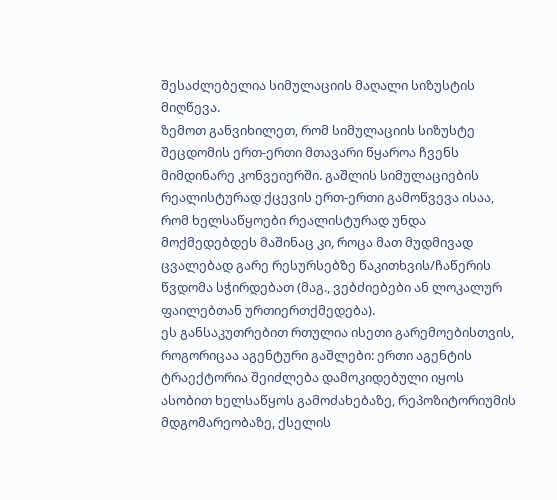შესაძლებელია სიმულაციის მაღალი სიზუსტის მიღწევა.
ზემოთ განვიხილეთ, რომ სიმულაციის სიზუსტე შეცდომის ერთ-ერთი მთავარი წყაროა ჩვენს მიმდინარე კონვეიერში. გაშლის სიმულაციების რეალისტურად ქცევის ერთ-ერთი გამოწვევა ისაა, რომ ხელსაწყოები რეალისტურად უნდა მოქმედებდეს მაშინაც კი, როცა მათ მუდმივად ცვალებად გარე რესურსებზე წაკითხვის/ჩაწერის წვდომა სჭირდებათ (მაგ., ვებძიებები ან ლოკალურ ფაილებთან ურთიერთქმედება).
ეს განსაკუთრებით რთულია ისეთი გარემოებისთვის, როგორიცაა აგენტური გაშლები: ერთი აგენტის ტრაექტორია შეიძლება დამოკიდებული იყოს ასობით ხელსაწყოს გამოძახებაზე, რეპოზიტორიუმის მდგომარეობაზე, ქსელის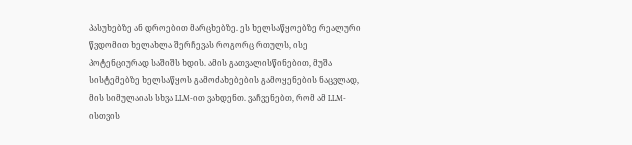პასუხებზე ან დროებით მარცხებზე. ეს ხელსაწყოებზე რეალური წვდომით ხელახლა შერჩევას როგორც რთულს, ისე პოტენციურად საშიშს ხდის. ამის გათვალისწინებით, მუშა სისტემებზე ხელსაწყოს გამოძახებების გამოყენების ნაცვლად, მის სიმულაიას სხვა LLM-ით ვახდენთ. ვაჩვენებთ, რომ ამ LLM-ისთვის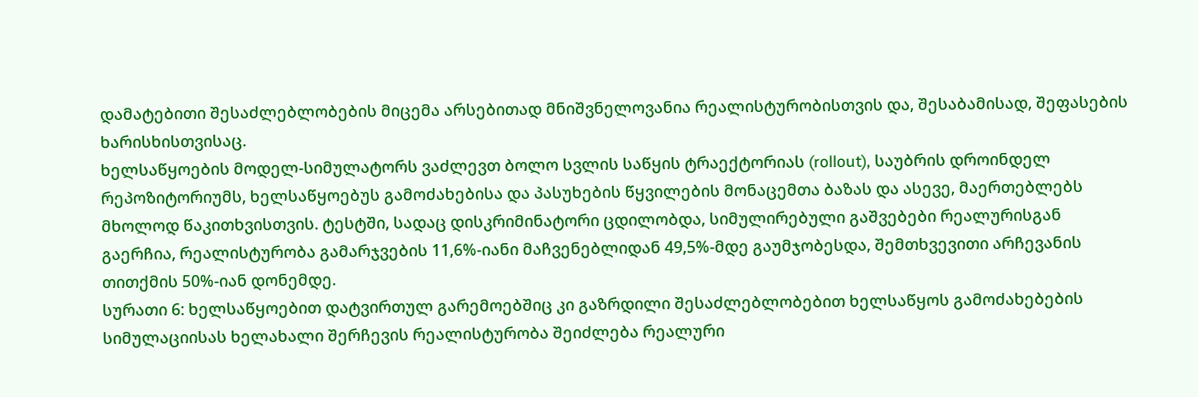დამატებითი შესაძლებლობების მიცემა არსებითად მნიშვნელოვანია რეალისტურობისთვის და, შესაბამისად, შეფასების ხარისხისთვისაც.
ხელსაწყოების მოდელ-სიმულატორს ვაძლევთ ბოლო სვლის საწყის ტრაექტორიას (rollout), საუბრის დროინდელ რეპოზიტორიუმს, ხელსაწყოებუს გამოძახებისა და პასუხების წყვილების მონაცემთა ბაზას და ასევე, მაერთებლებს მხოლოდ წაკითხვისთვის. ტესტში, სადაც დისკრიმინატორი ცდილობდა, სიმულირებული გაშვებები რეალურისგან გაერჩია, რეალისტურობა გამარჯვების 11,6%-იანი მაჩვენებლიდან 49,5%-მდე გაუმჯობესდა, შემთხვევითი არჩევანის თითქმის 50%-იან დონემდე.
სურათი 6: ხელსაწყოებით დატვირთულ გარემოებშიც კი გაზრდილი შესაძლებლობებით ხელსაწყოს გამოძახებების სიმულაციისას ხელახალი შერჩევის რეალისტურობა შეიძლება რეალური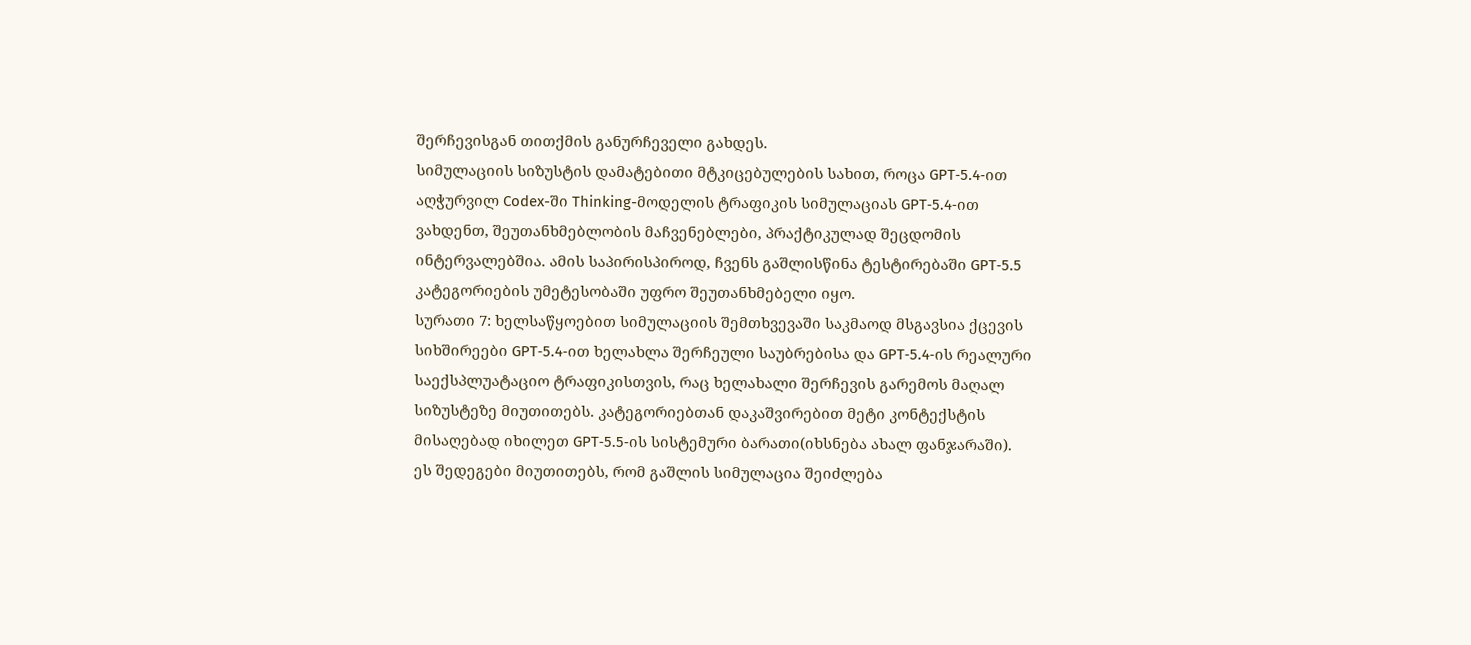შერჩევისგან თითქმის განურჩეველი გახდეს.
სიმულაციის სიზუსტის დამატებითი მტკიცებულების სახით, როცა GPT‑5.4‑ით აღჭურვილ Codex-ში Thinking-მოდელის ტრაფიკის სიმულაციას GPT‑5.4‑ით ვახდენთ, შეუთანხმებლობის მაჩვენებლები, პრაქტიკულად შეცდომის ინტერვალებშია. ამის საპირისპიროდ, ჩვენს გაშლისწინა ტესტირებაში GPT‑5.5 კატეგორიების უმეტესობაში უფრო შეუთანხმებელი იყო.
სურათი 7: ხელსაწყოებით სიმულაციის შემთხვევაში საკმაოდ მსგავსია ქცევის სიხშირეები GPT‑5.4‑ით ხელახლა შერჩეული საუბრებისა და GPT‑5.4‑ის რეალური საექსპლუატაციო ტრაფიკისთვის, რაც ხელახალი შერჩევის გარემოს მაღალ სიზუსტეზე მიუთითებს. კატეგორიებთან დაკაშვირებით მეტი კონტექსტის მისაღებად იხილეთ GPT‑5.5‑ის სისტემური ბარათი(იხსნება ახალ ფანჯარაში).
ეს შედეგები მიუთითებს, რომ გაშლის სიმულაცია შეიძლება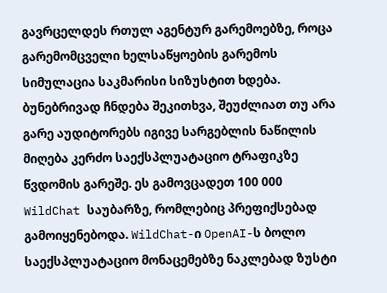გავრცელდეს რთულ აგენტურ გარემოებზე, როცა გარემომცველი ხელსაწყოების გარემოს სიმულაცია საკმარისი სიზუსტით ხდება.
ბუნებრივად ჩნდება შეკითხვა, შეუძლიათ თუ არა გარე აუდიტორებს იგივე სარგებლის ნაწილის მიღება კერძო საექსპლუატაციო ტრაფიკზე წვდომის გარეშე. ეს გამოვცადეთ 100 000 WildChat საუბარზე, რომლებიც პრეფიქსებად გამოიყენებოდა. WildChat-ი OpenAI-ს ბოლო საექსპლუატაციო მონაცემებზე ნაკლებად ზუსტი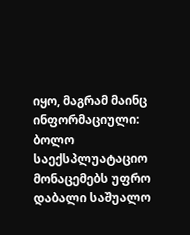იყო, მაგრამ მაინც ინფორმაციული: ბოლო საექსპლუატაციო მონაცემებს უფრო დაბალი საშუალო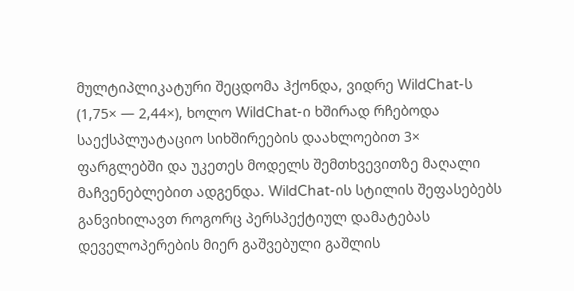მულტიპლიკატური შეცდომა ჰქონდა, ვიდრე WildChat-ს (1,75× — 2,44×), ხოლო WildChat-ი ხშირად რჩებოდა საექსპლუატაციო სიხშირეების დაახლოებით 3× ფარგლებში და უკეთეს მოდელს შემთხვევითზე მაღალი მაჩვენებლებით ადგენდა. WildChat-ის სტილის შეფასებებს განვიხილავთ როგორც პერსპექტიულ დამატებას დეველოპერების მიერ გაშვებული გაშლის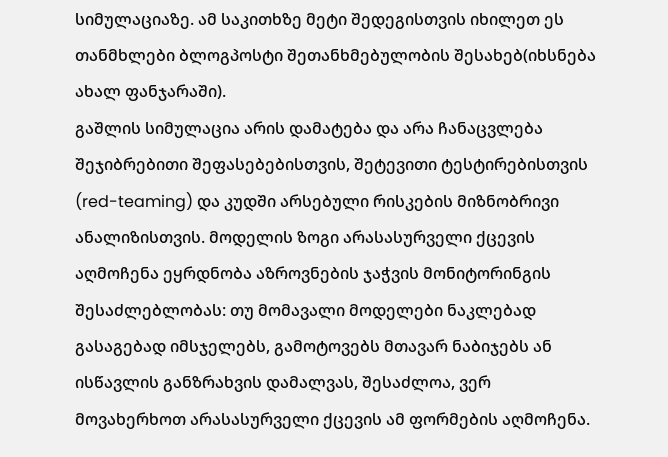სიმულაციაზე. ამ საკითხზე მეტი შედეგისთვის იხილეთ ეს თანმხლები ბლოგპოსტი შეთანხმებულობის შესახებ(იხსნება ახალ ფანჯარაში).
გაშლის სიმულაცია არის დამატება და არა ჩანაცვლება შეჯიბრებითი შეფასებებისთვის, შეტევითი ტესტირებისთვის (red-teaming) და კუდში არსებული რისკების მიზნობრივი ანალიზისთვის. მოდელის ზოგი არასასურველი ქცევის აღმოჩენა ეყრდნობა აზროვნების ჯაჭვის მონიტორინგის შესაძლებლობას: თუ მომავალი მოდელები ნაკლებად გასაგებად იმსჯელებს, გამოტოვებს მთავარ ნაბიჯებს ან ისწავლის განზრახვის დამალვას, შესაძლოა, ვერ მოვახერხოთ არასასურველი ქცევის ამ ფორმების აღმოჩენა.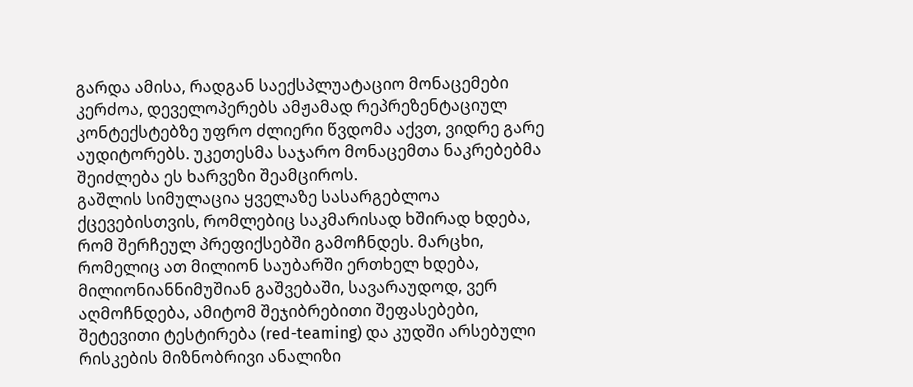გარდა ამისა, რადგან საექსპლუატაციო მონაცემები კერძოა, დეველოპერებს ამჟამად რეპრეზენტაციულ კონტექსტებზე უფრო ძლიერი წვდომა აქვთ, ვიდრე გარე აუდიტორებს. უკეთესმა საჯარო მონაცემთა ნაკრებებმა შეიძლება ეს ხარვეზი შეამციროს.
გაშლის სიმულაცია ყველაზე სასარგებლოა ქცევებისთვის, რომლებიც საკმარისად ხშირად ხდება, რომ შერჩეულ პრეფიქსებში გამოჩნდეს. მარცხი, რომელიც ათ მილიონ საუბარში ერთხელ ხდება, მილიონიანნიმუშიან გაშვებაში, სავარაუდოდ, ვერ აღმოჩნდება, ამიტომ შეჯიბრებითი შეფასებები, შეტევითი ტესტირება (red-teaming) და კუდში არსებული რისკების მიზნობრივი ანალიზი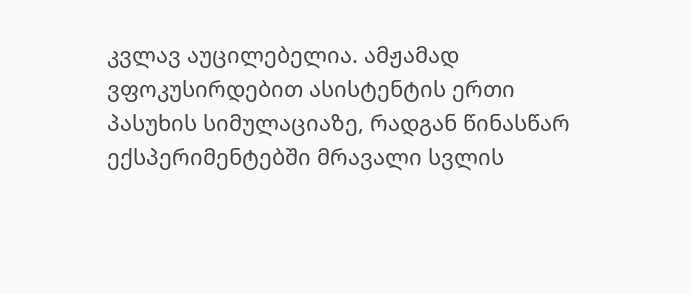კვლავ აუცილებელია. ამჟამად ვფოკუსირდებით ასისტენტის ერთი პასუხის სიმულაციაზე, რადგან წინასწარ ექსპერიმენტებში მრავალი სვლის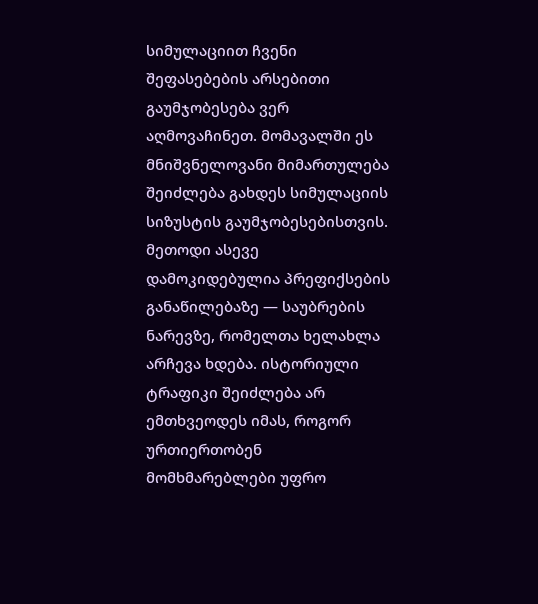სიმულაციით ჩვენი შეფასებების არსებითი გაუმჯობესება ვერ აღმოვაჩინეთ. მომავალში ეს მნიშვნელოვანი მიმართულება შეიძლება გახდეს სიმულაციის სიზუსტის გაუმჯობესებისთვის.
მეთოდი ასევე დამოკიდებულია პრეფიქსების განაწილებაზე — საუბრების ნარევზე, რომელთა ხელახლა არჩევა ხდება. ისტორიული ტრაფიკი შეიძლება არ ემთხვეოდეს იმას, როგორ ურთიერთობენ მომხმარებლები უფრო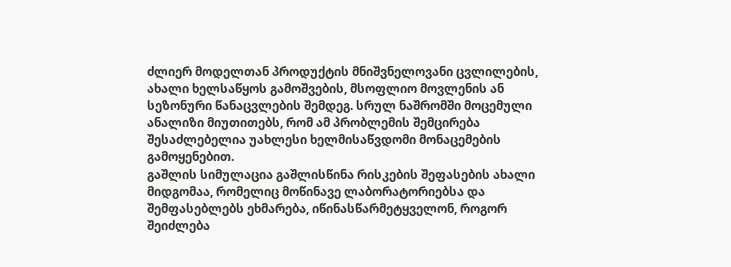ძლიერ მოდელთან პროდუქტის მნიშვნელოვანი ცვლილების, ახალი ხელსაწყოს გამოშვების, მსოფლიო მოვლენის ან სეზონური წანაცვლების შემდეგ. სრულ ნაშრომში მოცემული ანალიზი მიუთითებს, რომ ამ პრობლემის შემცირება შესაძლებელია უახლესი ხელმისაწვდომი მონაცემების გამოყენებით.
გაშლის სიმულაცია გაშლისწინა რისკების შეფასების ახალი მიდგომაა, რომელიც მოწინავე ლაბორატორიებსა და შემფასებლებს ეხმარება, იწინასწარმეტყველონ, როგორ შეიძლება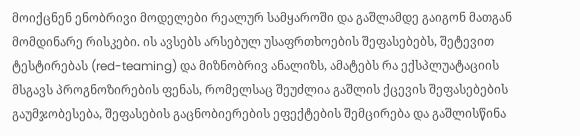მოიქცნენ ენობრივი მოდელები რეალურ სამყაროში და გაშლამდე გაიგონ მათგან მომდინარე რისკები. ის ავსებს არსებულ უსაფრთხოების შეფასებებს, შეტევით ტესტირებას (red-teaming) და მიზნობრივ ანალიზს, ამატებს რა ექსპლუატაციის მსგავს პროგნოზირების ფენას, რომელსაც შეუძლია გაშლის ქცევის შეფასებების გაუმჯობესება, შეფასების გაცნობიერების ეფექტების შემცირება და გაშლისწინა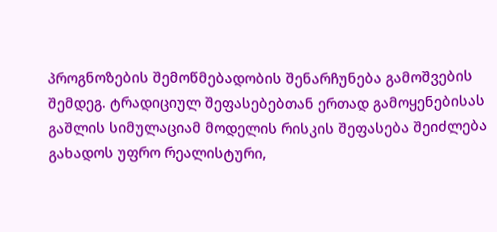პროგნოზების შემოწმებადობის შენარჩუნება გამოშვების შემდეგ. ტრადიციულ შეფასებებთან ერთად გამოყენებისას გაშლის სიმულაციამ მოდელის რისკის შეფასება შეიძლება გახადოს უფრო რეალისტური,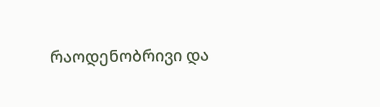რაოდენობრივი და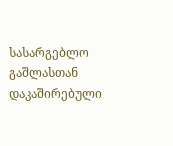სასარგებლო გაშლასთან დაკაშირებული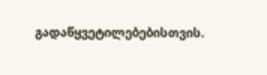გადაწყვეტილებებისთვის.